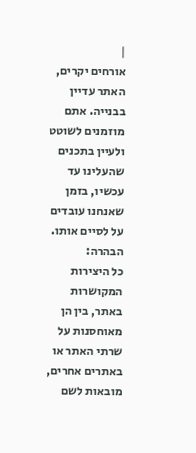|
אורחים יקרים, האתר עדיין בבנייה. אתם מוזמנים לשוטט ולעיין בתכנים שהעלינו עד עכשיו, בזמן שאנחנו עובדים על לסיים אותו. הבהרה:
כל היצירות המקושרות באתר, בין הן מאוחסנות על שרתי האתר או באתרים אחרים, מובאות לשם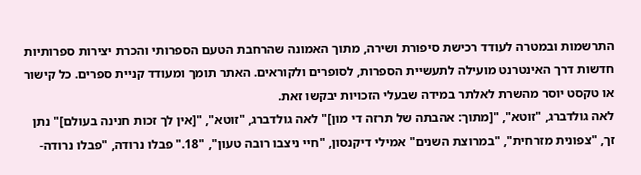התרשמות ובמטרה לעודד רכישת סיפורת ושירה, מתוך האמונה שהרחבת הטעם הספרותי והכרת יצירות ספרותיות חדשות דרך האינטרנט מועילה לתעשיית הספרות, לסופרים ולקוראים. האתר תומך ומעודד קניית ספרים. כל קישור או טקסט יוסר מהשרת לאלתר במידה שבעלי הזכויות יבקשו זאת.
לאה גולדברג, "זוטא", "[מתוך: אהבתה של תרזה די מון]" לאה גולדברג, "זוטא", "[אין לך זכות חנינה בעולם]" נתן זך, "צפונית מזרחית", "במרוצת השנים" אמילי דיקנסון, "חיי ניצבו רובה טעון", "18." פבלו נרודה, "פבלו נרודה-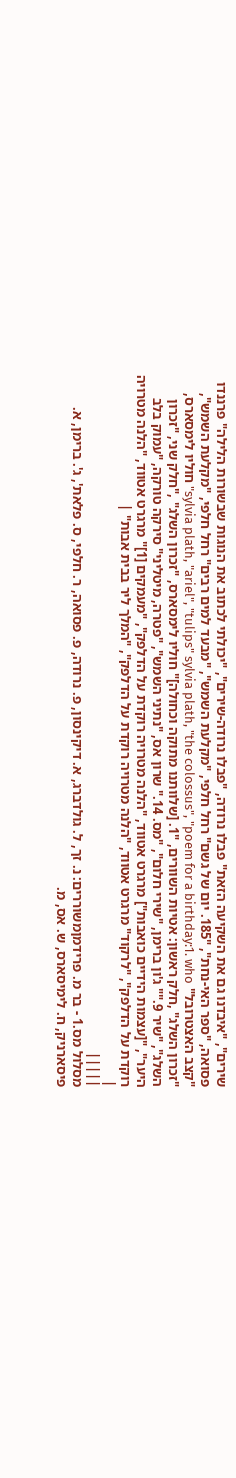שירים", "איבדנו גם את השקיעה הזאת" פבלו נרודה, "פבלו נרודה-שירים", "יכולתי לכתוב את הנוגות שבשורות הלילה" פרננדו פסואה, "ספר האי-נחת", "185. יום של גשם" רחל חלפי, "מקלעת השמש", "מבעד למים רבים" רחל חלפי, "מקלעת השמש", "קצב האצטרובל" sylvia plath, "ariel", "tulips" sylvia plath, "the colossus", "poem for a birthday:1. who" חוליו לימסארס, "זכרון השלג" ,חלק ראשון: אטיות השוורים, "1. [שלוותנו מתוקה וכחולה]" חוליו לימסארס, "זכרון השלג" ,"חלק שני, "זכרון השלג", "שיר 9."" ג'ון ברימן, "שירי חלום", "מס. 14." שרון אס, "נתיני השמש", "פטרה, מיטליני" סירקה טורקה, "עמוק בלב היער", "[עצמות הידיים כואבות"] מרגרט אטווד, "הלנה מטרויה רוקדת על הדלפק", "מעמקים [1]" מרגרט אטווד, "הלנה מטרויה רוקדת על הדלפק", "לרקוד" מרגרט אטווד, "הלנה מטרויה רוקדת על הדלפק", "המלך ליר בבית אבות" |
|
|||||
מסלול מס.1 - בר מ. פרידמןמשוררים: נ. זך, ל. גולדברג, א. דיקינסון, פ. נרודה, פ. פסואה, ר. חלפי, ס. פלאת', ג'. ברימן, א. פיסארניק, ח. לימיסארס, ש. אס, מ.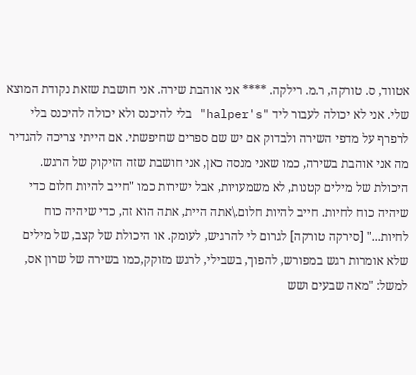אטווד, ס. טורקה, ר.מ. רילקה. **** אני אוהבת שירה. אני חושבת שזאת נקודת המוצא שלי. אני לא יכולה לעבור ליד "halper's" בלי להיכנס ולא יכולה להיכנס בלי לרפרף על מדפי השירה ולבדוק אם יש שם ספרים שחיפשתי. אם הייתי צריכה להגדיר מה אני אוהבת בשירה, כמו שאני מנסה כאן, אני חושבת שזה הזיקוק של הרגש. היכולת של מילים קטנות, לא משמעויות, אבל ישירות כמו "חייב להיות חלום כדי שיהיה כוח לחיות. חייב להיות חלום.\אתה היית, אתה הוא זה, כדי שיהיה כוח לחיות..." [סירקה טורקה] לגרום לי להרגיש, לעומק. או היכולת של קצב, של מילים שלא אומרות רגש במפורש, להפוך, בשבילי, לרגש מזוקק,כמו בשירה של שרון אס, למשל: "מאה שבעים ושש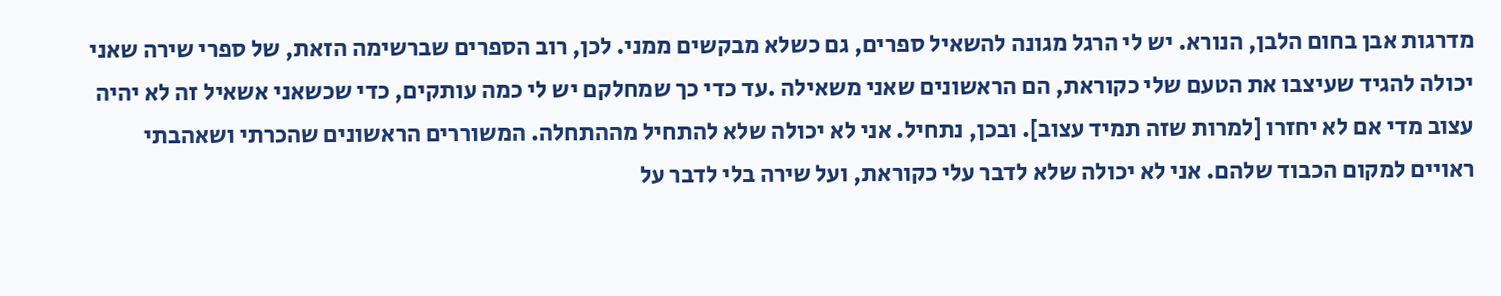מדרגות אבן בחום הלבן, הנורא. יש לי הרגל מגונה להשאיל ספרים, גם כשלא מבקשים ממני. לכן, רוב הספרים שברשימה הזאת, של ספרי שירה שאני יכולה להגיד שעיצבו את הטעם שלי כקוראת, הם הראשונים שאני משאילה .עד כדי כך שמחלקם יש לי כמה עותקים, כדי שכשאני אשאיל זה לא יהיה עצוב מדי אם לא יחזרו [למרות שזה תמיד עצוב]. ובכן, נתחיל. אני לא יכולה שלא להתחיל מההתחלה. המשוררים הראשונים שהכרתי ושאהבתי ראויים למקום הכבוד שלהם. אני לא יכולה שלא לדבר עלי כקוראת, ועל שירה בלי לדבר על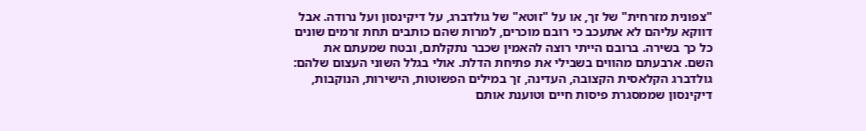"צפונית מזרחית" של זך, או על "זוטא" של גולדברג, על דיקינסון ועל נרודה. אבל דווקא עליהם לא אתעכב כי רובם מוכרים, למרות שהם כותבים תחת זרמים שונים כל כך בשירה. ברובם הייתי רוצה להאמין שכבר נתקלתם, ובטח שמעתם את השם. ארבעתם מהווים בשבילי את פתיחת הדלת. אולי בגלל השוני העצום שלהם: גולדברג הקלאסית הקצובה, העדינה, זך במילים הפשוטות, הישירות, הנוקבות, דיקינסון שממסגרת פיסות חיים וטוענת אותם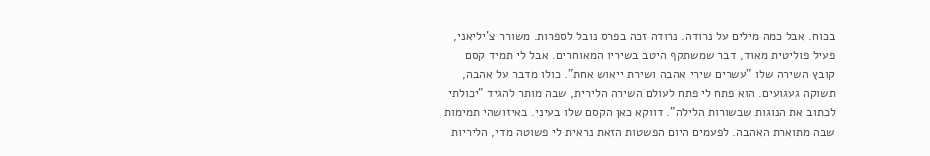בכוח. אבל כמה מילים על נרודה. נרודה זכה בפרס נובל לספרות. משורר צ'יליאני, פעיל פוליטית מאוד, דבר שמשתקף היטב בשיריו המאוחרים. אבל לי תמיד קסם קובץ השירה שלו "עשרים שירי אהבה ושירת ייאוש אחת". כולו מדבר על אהבה, תשוקה געגועים. הוא פתח לי פתח לעולם השירה הלירית, שבה מותר להגיד "יכולתי לכתוב את הנוגות שבשורות הלילה". דווקא כאן הקסם שלו בעיני. באיזושהי תמימות שבה מתוארת האהבה. לפעמים היום הפשטות הזאת נראית לי פשוטה מדי, הליריות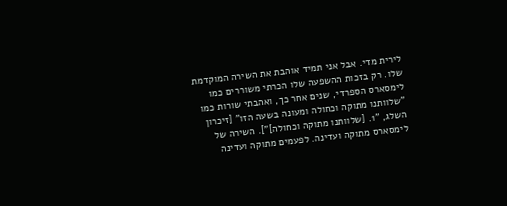לירית מדי. אבל אני תמיד אוהבת את השירה המוקדמת שלו. רק בזכות ההשפעה שלו הכרתי משוררים כמו לימסארס הספרדי, שנים אחר כך, ואהבתי שורות כמו "שלוותנו מתוקה וכחולה ומעונה בשעה הזו" [זיכרון השלג, "1. [שלוותנו מתוקה וכחולה]"]. השירה של לימסארס מתוקה ועדינה. לפעמים מתוקה ועדינה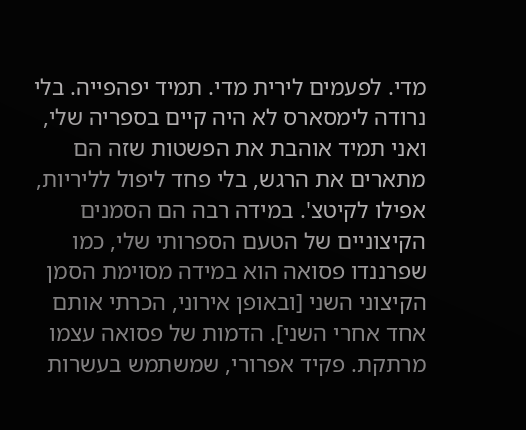מדי. לפעמים לירית מדי. תמיד יפהפייה. בלי נרודה לימסארס לא היה קיים בספריה שלי, ואני תמיד אוהבת את הפשטות שזה הם מתארים את הרגש, בלי פחד ליפול לליריות, אפילו לקיטצ'. במידה רבה הם הסמנים הקיצוניים של הטעם הספרותי שלי, כמו שפרננדו פסואה הוא במידה מסוימת הסמן הקיצוני השני [ובאופן אירוני, הכרתי אותם אחד אחרי השני]. הדמות של פסואה עצמו מרתקת. פקיד אפרורי, שמשתמש בעשרות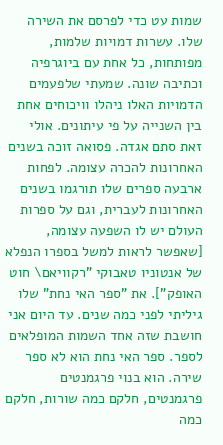שמות עט כדי לפרסם את השירה שלו. עשרות דמויות שלמות, מפותחות, כל אחת עם ביוגרפיה וכתיבה שונה. שמעתי שלפעמים הדמויות האלו ניהלו וויכוחים אחת בין השנייה על פי עיתונים. אולי זאת סתם אגדה. פסואה זוכה בשנים האחרונות להכרה עצומה. לפחות ארבעה ספרים שלו תורגמו בשנים האחרונות לעברית, וגם על ספרות העולם יש לו השפעה עצומה, [שאפשר לראות למשל בספרו הנפלא של אנטוניו טאבוקי "רקוויאם\ חוט האופק"]. את "ספר האי נחת" שלו גיליתי לפני כמה שנים. עד היום אני חושבת שזה אחד השמות המופלאים לספר. ספר האי נחת הוא לא ספר שירה. הוא בנוי פרגמנטים פרגמנטים, חלקם כמה שורות, חלקם כמה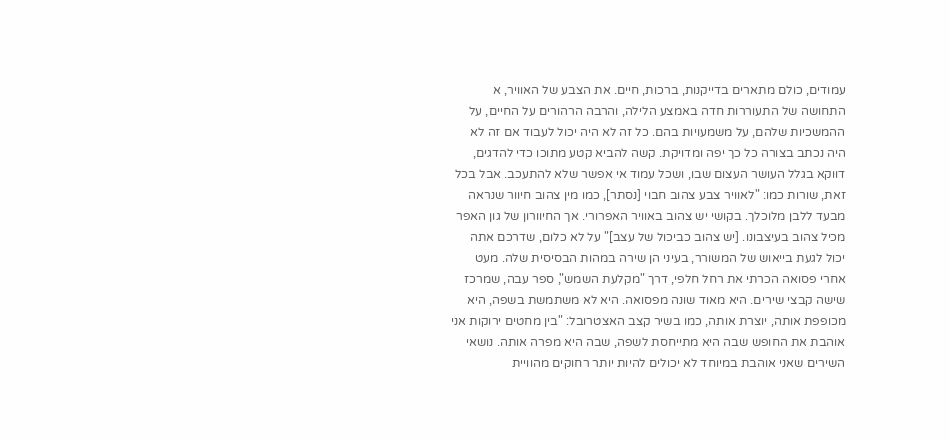עמודים, כולם מתארים בדייקנות, ברכות, חיים. את הצבע של האוויר, א התחושה של התעוררות חדה באמצע הלילה, והרבה הרהורים על החיים, על ההמשכיות שלהם, על משמעויות בהם. כל זה לא היה יכול לעבוד אם זה לא היה נכתב בצורה כל כך יפה ומדויקת. קשה להביא קטע מתוכו כדי להדגים, דווקא בגלל העושר העצום שבו, ושכל עמוד אי אפשר שלא להתעכב. אבל בכל זאת, שורות כמו: "לאוויר צבע צהוב חבוי [נסתר], כמו מין צהוב חיוור שנראה מבעד ללבן מלוכלך. בקושי יש צהוב באוויר האפרורי. אך החיוורון של גון האפר מכיל צהוב בעיצבונו. [יש צהוב כביכול של עצב]" על לא כלום, שדרכם אתה יכול לגעת בייאוש של המשורר, בעיני הן שירה במהות הבסיסית שלה. מעט אחרי פסואה הכרתי את רחל חלפי, דרך "מקלעת השמש", ספר עבה, שמרכז שישה קבצי שירים. היא מאוד שונה מפסואה. היא לא משתמשת בשפה, היא מכופפת אותה, יוצרת אותה, כמו בשיר קצב האצטרובל: "בין מחטים ירוקות אני אוהבת את החופש שבה היא מתייחסת לשפה, שבה היא מפרה אותה. נושאי השירים שאני אוהבת במיוחד לא יכולים להיות יותר רחוקים מהוויית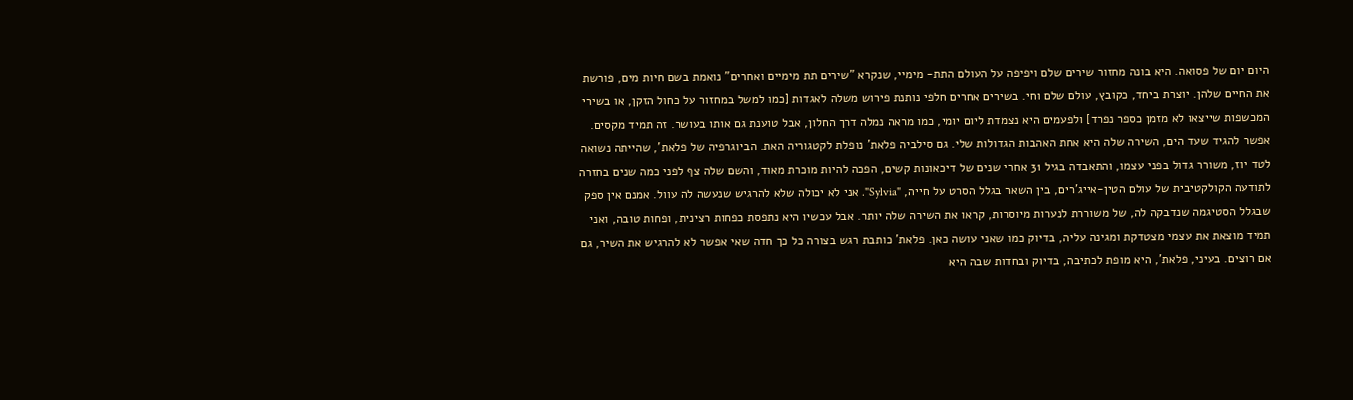היום יום של פסואה. היא בונה מחזור שירים שלם ויפיפה על העולם התת- מימיי, שנקרא "שירים תת מימיים ואחרים" נואמת בשם חיות מים, פורשת את החיים שלהן. יוצרת ביחד, כקובץ, עולם שלם וחי. בשירים אחרים חלפי נותנת פירוש משלה לאגדות [כמו למשל במחזור על כחול הזקן, או בשירי המכשפות שייצאו לא מזמן כספר נפרד] ולפעמים היא נצמדת ליום יומי, כמו מראה נמלה דרך החלון, אבל טוענת גם אותו בעושר. זה תמיד מקסים. אפשר להגיד שעד הים, השירה שלה היא אחת האהבות הגדולות שלי. גם סילביה פלאת' נופלת לקטגוריה האת. הביוגרפיה של פלאת', שהייתה נשואה לטד יוז, משורר גדול בפני עצמו, והתאבדה בגיל 31 אחרי שנים של דיכאונות קשים, הפכה להיות מוכרת מאוד, והשם שלה צף לפני כמה שנים בחזרה לתודעה הקולקטיבית של עולם הטין-אייג'רים, בין השאר בגלל הסרט על חייה, "Sylvia". אני לא יכולה שלא להרגיש שנעשה לה עוול. אמנם אין ספק שבגלל הסטיגמה שנדבקה לה, של משוררת לנערות מיוסרות, קראו את השירה שלה יותר. אבל עכשיו היא נתפסת כפחות רצינית, ופחות טובה, ואני תמיד מוצאת את עצמי מצטדקת ומגינה עליה, בדיוק כמו שאני עושה כאן. פלאת' כותבת רגש בצורה כל כך חדה שאי אפשר לא להרגיש את השיר, גם אם רוצים. בעיני, פלאת', היא מופת לכתיבה, בדיוק ובחדות שבה היא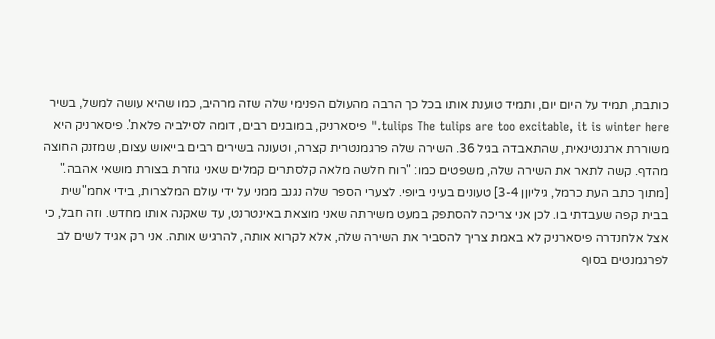כותבת, תמיד על היום יום, ותמיד טוענת אותו בכל כך הרבה מהעולם הפנימי שלה שזה מרהיב, כמו שהיא עושה למשל, בשיר tulips The tulips are too excitable, it is winter here." פיסארניק, במובנים רבים, דומה לסילביה פלאת'. פיסארניק היא משוררת ארגנטינאית, שהתאבדה בגיל 36. השירה שלה פרגמנטרית קצרה, וטעונה בשירים רבים בייאוש עצום, שמזנק החוצה מהדף. קשה לתאר את השירה שלה, משפטים כמו: "רוח חלשה מלאה קלסתרים קמלים שאני גוזרת בצורת מושאי אהבה." [מתוך כתב העת כרמל, גיליוןן 3-4] טעונים בעיני ביופי. לצערי הספר שלה נגנב ממני על ידי עולם המלצרות, בידי אחמ"שית בבית קפה שעבדתי בו. לכן אני צריכה להסתפק במעט משירתה שאני מוצאת באינטרנט, עד שאקנה אותו מחדש. וזה חבל, כי אצל אלחנדרה פיסארניק לא באמת צריך להסביר את השירה שלה, אלא לקרוא אותה, להרגיש אותה. אני רק אגיד לשים לב לפרגמנטים בסוף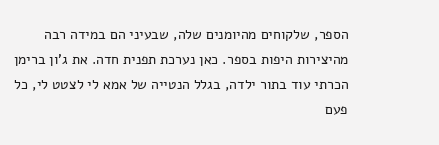הספר, שלקוחים מהיומנים שלה, שבעיני הם במידה רבה מהיצירות היפות בספר. כאן נערכת תפנית חדה. את ג'ון ברימן הכרתי עוד בתור ילדה, בגלל הנטייה של אמא לי לצטט לי, כל פעם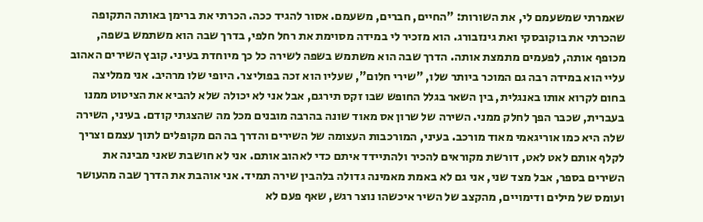שאמרתי שמשעמם לי, את השורות: "החיים, חברים, משעמם. אסור להגיד ככה. הכרתי את ברימן באותה התקופה שהכרתי את בוקובסקי ואת גינזבורג. הוא מזכיר לי במידה מסוימת את רחל חלפי, בדרך שבה הוא משתמש בשפה, מכופף אותה, לפעמים מתמצת אותה. הדרך שבה הוא משתמש בשפה לשירה כל כך מיוחדת בעיני. קובץ השירים האהוב עליי הוא במידה רבה גם המוכר ביותר שלו, "שירי חלום", שעליו הוא זכה בפוליצר. היופי שלו מרהיב. אני ממליצה בחום לקרוא אותו באנגלית, בין השאר בגלל החופש שבו זקס תירגם, אבל אני לא יכולה שלא להביא את הציטוט ממנו בעברית, שכבר הפך לחלק ממני. השירה של שרון אס מאוד שונה בהרבה מובנים מכל מה שהצגתי קודם. בעיני, השירה שלה היא כמו אוריגאמי מאוד מורכב. בעיני, המורכבות העצומה של השירים והדרך בה הם מקופלים לתוך עצמם וצריך לקלף אותם לאט לאט, דורשת מקוראים להכיר ולהתיידד איתם כדי לאהוב אותם. אני לא חושבת שאני מבינה את השירים בספר, אבל מצד שני, אני גם לא באמת מאמינה גדולה בלהבין שירה תמיד. אני אוהבת את הדרך שבה מהעושר ועומס של מילים ודימויים, מהקצב של השיר איכשהו נוצר רגש, שאף פעם לא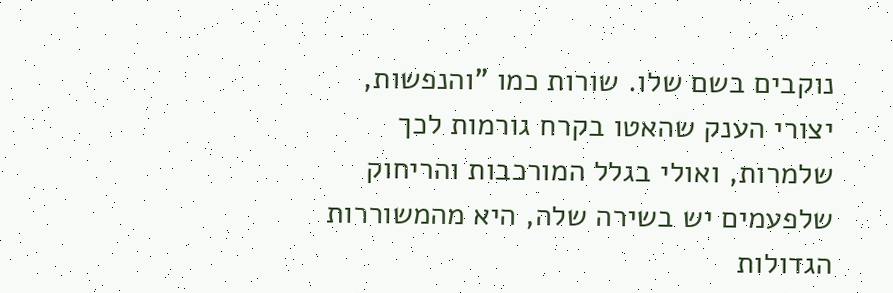נוקבים בשם שלו. שורות כמו "והנפשות, יצורי הענק שהאטו בקרח גורמות לכך שלמרות, ואולי בגלל המורכבות והריחוק שלפעמים יש בשירה שלה, היא מהמשוררות הגדולות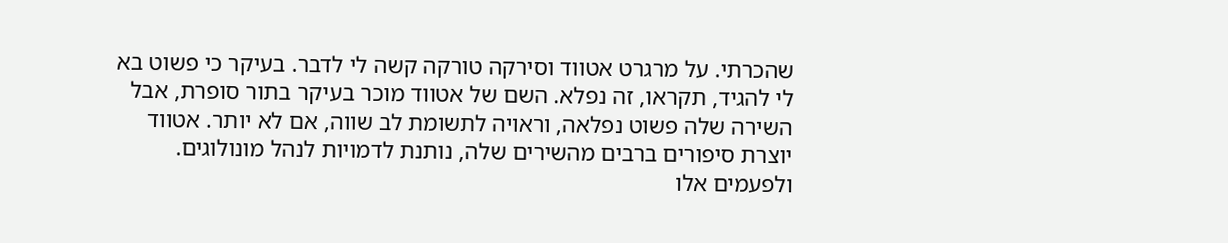שהכרתי. על מרגרט אטווד וסירקה טורקה קשה לי לדבר. בעיקר כי פשוט בא לי להגיד, תקראו, זה נפלא. השם של אטווד מוכר בעיקר בתור סופרת, אבל השירה שלה פשוט נפלאה, וראויה לתשומת לב שווה, אם לא יותר. אטווד יוצרת סיפורים ברבים מהשירים שלה, נותנת לדמויות לנהל מונולוגים. ולפעמים אלו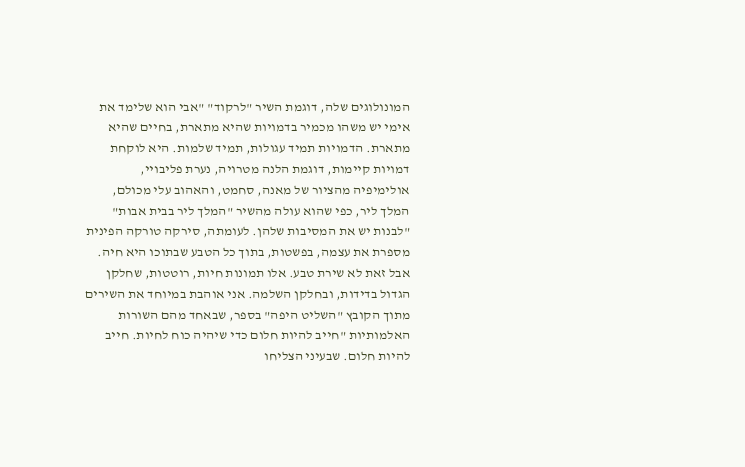המונולוגים שלה, דוגמת השיר "לרקוד" "אבי הוא שלימד את אימי יש משהו מכמיר בדמויות שהיא מתארת, בחיים שהיא מתארת. הדמויות תמיד עגולות, תמיד שלמות. היא לוקחת דמויות קיימות, דוגמת הלנה מטרויה, נערת פליבויי, אולימיפיה מהציור של מאנה, סחמט, והאהוב עלי מכולם, המלך ליר, כפי שהוא עולה מהשיר "המלך ליר בבית אבות" "לבנות יש את המסיבות שלהן. לעומתה, סירקה טורקה הפינית מספרת את עצמה, בפשטות, בתוך כל הטבע שבתוכו היא חיה. אבל זאת לא שירת טבע. אלו תמונות חיות, רוטטות, שחלקן הגדול בדידות, ובחלקן השלמה. אני אוהבת במיוחד את השירים מתוך הקובץ "השליט היפה" בספר, שבאחד מהם השורות האלמותיות "חייב להיות חלום כדי שיהיה כוח לחיות. חייב להיות חלום. שבעיני הצליחו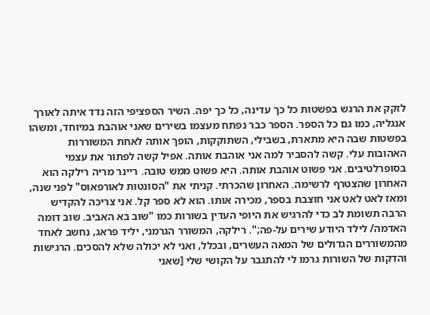לזקק את הרגש בפשטות כל כך עדינה, כל כך יפה. השיר הספציפי הזה נדד איתה לאורך אנגליה, כמו גם כל הספר. הספר כבר נפתח מעצמו בשירים שאני אוהבת במיוחד, ומשהו בפשטות שבה היא מתארת, בשבילי, השתוקקות, הופך אותה לאחת המשוררות האהובות עלי. קשה להסביר למה אני אוהבת אותה. אפיל קשה לפתור את עצמי בסופרלטיבים. אני פשוט אוהבת אותה. היא פשוט ממש טובה. ריינר מריה רילקה הוא האחרון שהצטרף לרשימה. האחרון שהכרתי. קניתי את "הסונטות לאורפאוס" לפני שנה, ומאז לאט לאט אני חוצבת בספר, מכירה אותו. הוא לא ספר קל. אני צריכה להקדיש הרבה תשומת לב כדי להרגיש את היופי העדין בשורות כמו "שוב בא האביב. שוב דומה האדמה/ לילד היודע שירים על-פה;". רילקה, המשורר הגרמני, יליד פראג, נחשב לאחד מהמשוררים הגדולים של המאה העשרים, ובכלל, ואני לא יכולה שלא להסכים. הרגישות והדקות של השורות גרמו לי להתגבר על הקושי שלי [שאני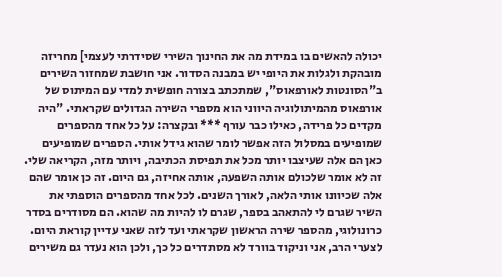יכולה להאשים בו במידת מה את החינוך השירי שסידרתי לעצמי] מחריזה מובהקת ולגלות את היופי יש במבנה הסדור. אני חושבת שמחזור השירים ב"הסונטות לאורפאוס", שמתכתב בצורה חופשית למדי עם המיתוס של אורפאוס מהמיתולוגיה היווני הוא מספרי השירה הגדולים שקראתי. "היה מקדים כל פרידה, כאילו כבר עורף *** ובקצרה: על כל אחד מהספרים שמופיעים במסלול הזה אפשר לומר שהוא גידל אותי. הספרים שמופיעים כאן הם אלה שעיצבו יותר מכל את תפיסת הכתיבה, ויותר מזה, הקריאה שלי. זה לא אומר שלכולם אותה השפעה, אותה אחיזה, גם היום. זה כן אומר שהם אלה שכיוונו אותי הלאה, לאורך השנים. לכל אחד מהספרים הוספתי את השיר שגרם לי להתאהב בספר, שגרם לו להיות מה שהוא. הם מסודרים בסדר כרונולוגי, מהספר שירה הראשון שקראתי ועד לזה שאני עדיין קוראת היום. לצערי הרב, אני וניקוד בוורד לא מסתדרים כל כך, ולכן הוא נעדר גם משירים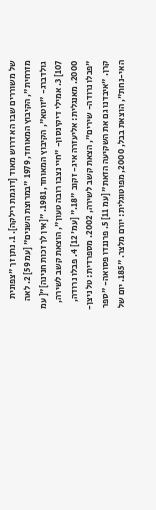של משוררים שבו הא דרוש מאוד [דוגמת רילקה]. 1. נתן זך "צפונית מזרחית", הקיבוץ המאוחד, 1979 "במרוצת השנים" [עמ 59] 2. לאה גולדברג- "זוטא", הקיבוץ המאוחד, 1981. "[אין לך זכות חנינה]"[ עמ 107] 3. אמילי דיקינסון- "חיי נצבו רובה טעון", הוצאת קשב לשירה, 2000. מאנגלית: אליעזרה איג- זקוב "18." [עמ' 12] 4. פבלו נרודה, "פבלו נרודה- שירים", הצאת קשב לשירה, 2002. מספרדית: טל ניצן-קרן. "איבדנו גם את השקיעה הזאת" [עמ 11] 5. פרננדו פסואה- "ספר האי-נחת", הוצאת בבל, 2000, מפוטוגלית: יורם מלצר. "185. יום של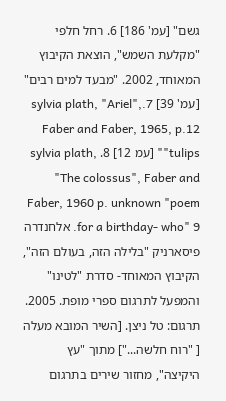גשם" [עמ' 186] 6. רחל חלפי "מקלעת השמש", הוצאת הקיבוץ המאוחד, 2002. "מבעד למים רבים" [עמ' 39] 7.sylvia plath, "Ariel", Faber and Faber, 1965, p.12 "tulips" [עמ 12] 8. sylvia plath, "The colossus", Faber and Faber, 1960 p. unknown "poem for a birthday- who" 9. אלחנדרה פיסארניק "בלילה הזה, בעולם הזה", הקיבוץ המאוחד- סדרת "לטינו" והמפעל לתרגום ספרי מופת. 2005. תרגום: טל ניצן. [השיר המובא מעלה [ "רוח חלשה..."] מתוך "עץ היקיצה", מחזור שירים בתרגום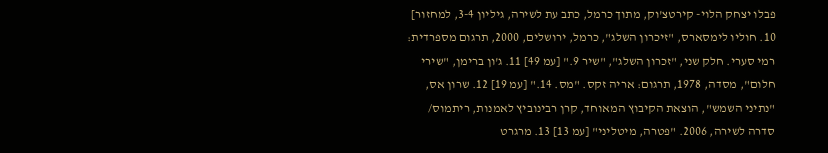פבלו יצחק הלוי- קירטצ'וק, מתוך כרמל, כתב עת לשירה, גיליון 3-4, למחזור] 10. חוליו לימסארס, "זיכרון השלג", כרמל, ירושלים, 2000, תרגום מספרדית: רמי סערי. חלק שני, "זכרון השלג", "שיר 9." [עמ 49] 11. ג'ון ברימן, "שירי חלום", מסדה, 1978, תרגום: אריה זקס. "מס. 14." [עמ 19] 12. שרון אס, "נתיני השמש", הוצאת הקיבוץ המאוחד, קרן רבינוביץ לאמנות, ריתמוס/ סדרה לשירה, 2006. "פטרה, מיטליני" [עמ 13] 13. מרגרט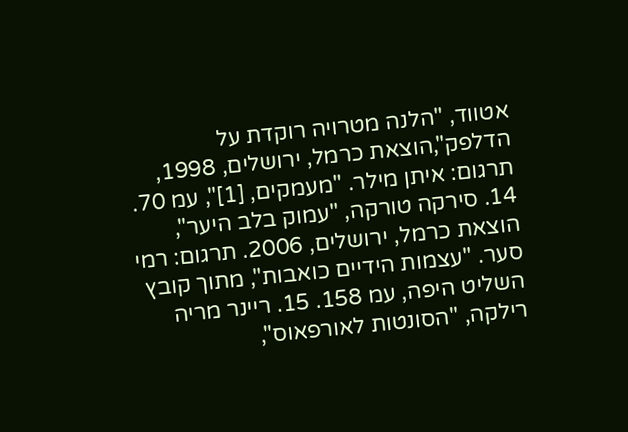אטווד, "הלנה מטרויה רוקדת על הדלפק",הוצאת כרמל, ירושלים, 1998, תרגום: איתן מילר. "מעמקים, [1]", עמ 70. 14. סירקה טורקה, "עמוק בלב היער", הוצאת כרמל, ירושלים, 2006. תרגום: רמי סער. "עצמות הידיים כואבות", מתוך קובץ השליט היפה, עמ 158. 15. ריינר מריה רילקה, "הסונטות לאורפאוס",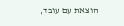הוצאת עם עובד,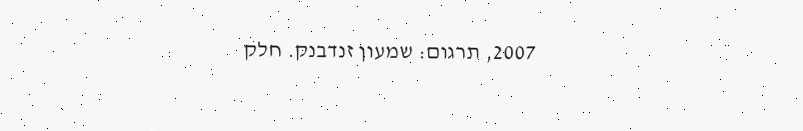2007, תרגום: שמעון זנדבנק. חלק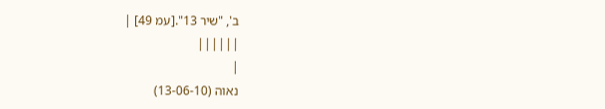ב', "שיר 13".[עמ 49] |
||||||
|
נאוה (13-06-10)